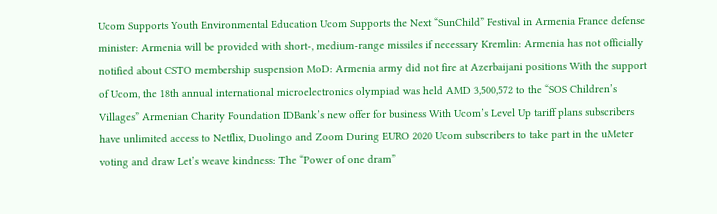Ucom Supports Youth Environmental Education Ucom Supports the Next “SunChild” Festival in Armenia France defense minister: Armenia will be provided with short-, medium-range missiles if necessary Kremlin: Armenia has not officially notified about CSTO membership suspension MoD: Armenia army did not fire at Azerbaijani positions With the support of Ucom, the 18th annual international microelectronics olympiad was held AMD 3,500,572 to the “SOS Children’s Villages” Armenian Charity Foundation IDBank’s new offer for business With Ucom’s Level Up tariff plans subscribers have unlimited access to Netflix, Duolingo and Zoom During EURO 2020 Ucom subscribers to take part in the uMeter voting and draw Let’s weave kindness: The “Power of one dram”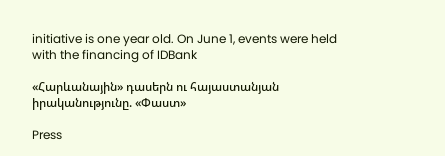initiative is one year old. On June 1, events were held with the financing of IDBank

«Հարևանային» դասերն ու հայաստանյան իրականությունը. «Փաստ»

Press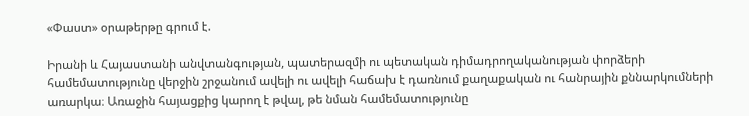«Փաստ» օրաթերթը գրում է.

Իրանի և Հայաստանի անվտանգության, պատերազմի ու պետական դիմադրողականության փորձերի համեմատությունը վերջին շրջանում ավելի ու ավելի հաճախ է դառնում քաղաքական ու հանրային քննարկումների առարկա։ Առաջին հայացքից կարող է թվալ, թե նման համեմատությունը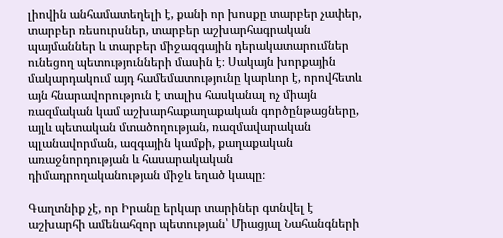լիովին անհամատեղելի է, քանի որ խոսքը տարբեր չափեր, տարբեր ռեսուրսներ, տարբեր աշխարհագրական պայմաններ և տարբեր միջազգային դերակատարումներ ունեցող պետությունների մասին է։ Սակայն խորքային մակարդակում այդ համեմատությունը կարևոր է, որովհետև այն հնարավորություն է տալիս հասկանալ ոչ միայն ռազմական կամ աշխարհաքաղաքական գործընթացները, այլև պետական մտածողության, ռազմավարական պլանավորման, ազգային կամքի, քաղաքական առաջնորդության և հասարակական դիմադրողականության միջև եղած կապը։

Գաղտնիք չէ, որ Իրանը երկար տարիներ գտնվել է աշխարհի ամենահզոր պետության՝ Միացյալ Նահանգների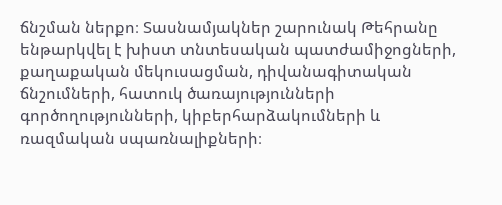ճնշման ներքո։ Տասնամյակներ շարունակ Թեհրանը ենթարկվել է խիստ տնտեսական պատժամիջոցների, քաղաքական մեկուսացման, դիվանագիտական ճնշումների, հատուկ ծառայությունների գործողությունների, կիբերհարձակումների և ռազմական սպառնալիքների։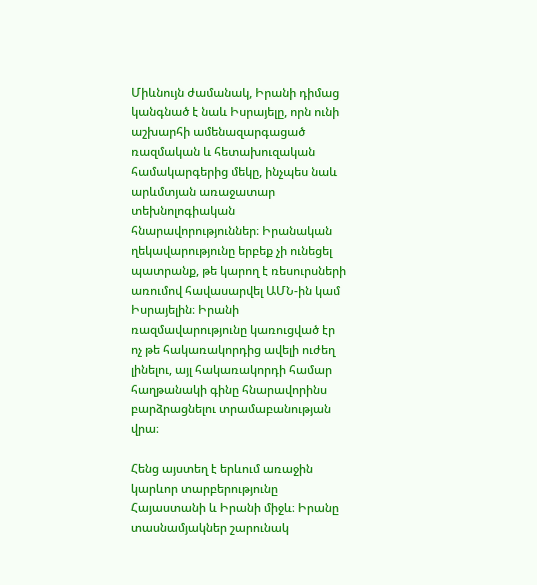Միևնույն ժամանակ, Իրանի դիմաց կանգնած է նաև Իսրայելը, որն ունի աշխարհի ամենազարգացած ռազմական և հետախուզական համակարգերից մեկը, ինչպես նաև արևմտյան առաջատար տեխնոլոգիական հնարավորություններ։ Իրանական ղեկավարությունը երբեք չի ունեցել պատրանք, թե կարող է ռեսուրսների առումով հավասարվել ԱՄՆ-ին կամ Իսրայելին։ Իրանի ռազմավարությունը կառուցված էր ոչ թե հակառակորդից ավելի ուժեղ լինելու, այլ հակառակորդի համար հաղթանակի գինը հնարավորինս բարձրացնելու տրամաբանության վրա։

Հենց այստեղ է երևում առաջին կարևոր տարբերությունը Հայաստանի և Իրանի միջև։ Իրանը տասնամյակներ շարունակ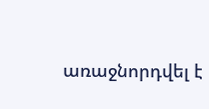առաջնորդվել է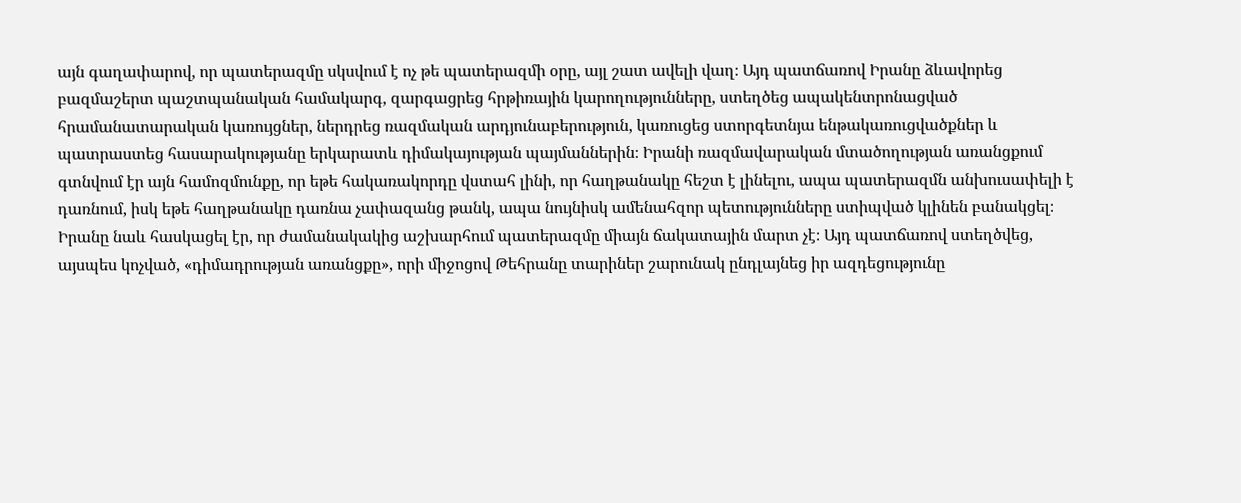այն գաղափարով, որ պատերազմը սկսվում է ոչ թե պատերազմի օրը, այլ շատ ավելի վաղ։ Այդ պատճառով Իրանը ձևավորեց բազմաշերտ պաշտպանական համակարգ, զարգացրեց հրթիռային կարողությունները, ստեղծեց ապակենտրոնացված հրամանատարական կառույցներ, ներդրեց ռազմական արդյունաբերություն, կառուցեց ստորգետնյա ենթակառուցվածքներ և պատրաստեց հասարակությանը երկարատև դիմակայության պայմաններին։ Իրանի ռազմավարական մտածողության առանցքում գտնվում էր այն համոզմունքը, որ եթե հակառակորդը վստահ լինի, որ հաղթանակը հեշտ է լինելու, ապա պատերազմն անխուսափելի է դառնում, իսկ եթե հաղթանակը դառնա չափազանց թանկ, ապա նույնիսկ ամենահզոր պետությունները ստիպված կլինեն բանակցել։ Իրանը նաև հասկացել էր, որ ժամանակակից աշխարհում պատերազմը միայն ճակատային մարտ չէ։ Այդ պատճառով ստեղծվեց, այսպես կոչված, «դիմադրության առանցքը», որի միջոցով Թեհրանը տարիներ շարունակ ընդլայնեց իր ազդեցությունը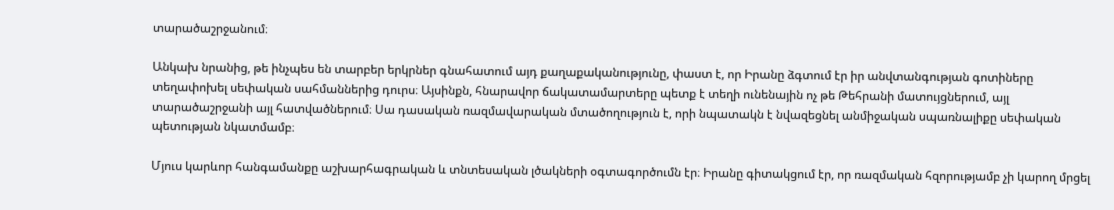տարածաշրջանում։

Անկախ նրանից, թե ինչպես են տարբեր երկրներ գնահատում այդ քաղաքականությունը, փաստ է, որ Իրանը ձգտում էր իր անվտանգության գոտիները տեղափոխել սեփական սահմաններից դուրս։ Այսինքն, հնարավոր ճակատամարտերը պետք է տեղի ունենային ոչ թե Թեհրանի մատույցներում, այլ տարածաշրջանի այլ հատվածներում։ Սա դասական ռազմավարական մտածողություն է, որի նպատակն է նվազեցնել անմիջական սպառնալիքը սեփական պետության նկատմամբ։

Մյուս կարևոր հանգամանքը աշխարհագրական և տնտեսական լծակների օգտագործումն էր։ Իրանը գիտակցում էր, որ ռազմական հզորությամբ չի կարող մրցել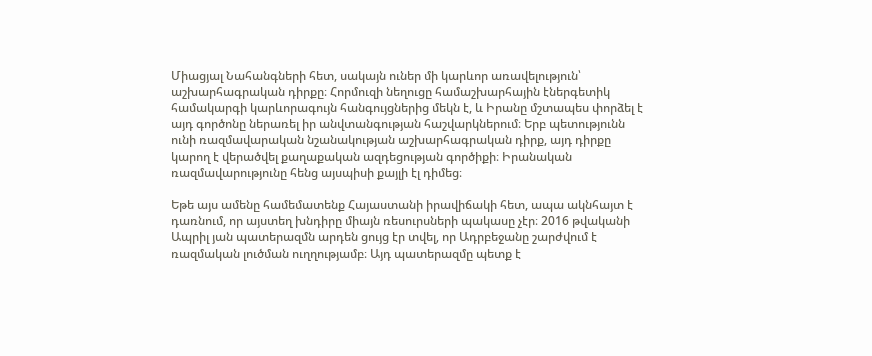Միացյալ Նահանգների հետ, սակայն ուներ մի կարևոր առավելություն՝ աշխարհագրական դիրքը։ Հորմուզի նեղուցը համաշխարհային էներգետիկ համակարգի կարևորագույն հանգույցներից մեկն է, և Իրանը մշտապես փորձել է այդ գործոնը ներառել իր անվտանգության հաշվարկներում։ Երբ պետությունն ունի ռազմավարական նշանակության աշխարհագրական դիրք, այդ դիրքը կարող է վերածվել քաղաքական ազդեցության գործիքի։ Իրանական ռազմավարությունը հենց այսպիսի քայլի էլ դիմեց։

Եթե այս ամենը համեմատենք Հայաստանի իրավիճակի հետ, ապա ակնհայտ է դառնում, որ այստեղ խնդիրը միայն ռեսուրսների պակասը չէր։ 2016 թվականի Ապրիլ յան պատերազմն արդեն ցույց էր տվել, որ Ադրբեջանը շարժվում է ռազմական լուծման ուղղությամբ։ Այդ պատերազմը պետք է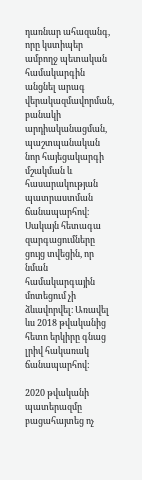դառնար ահազանգ, որը կստիպեր ամբողջ պետական համակարգին անցնել արագ վերակազմավորման, բանակի արդիականացման, պաշտպանական նոր հայեցակարգի մշակման և հասարակության պատրաստման ճանապարհով։ Սակայն հետագա զարգացումները ցույց տվեցին, որ նման համակարգային մոտեցում չի ձևավորվել։ Առավել ևս 2018 թվականից հետո երկիրը գնաց լրիվ հակառակ ճանապարհով:

2020 թվականի պատերազմը բացահայտեց ոչ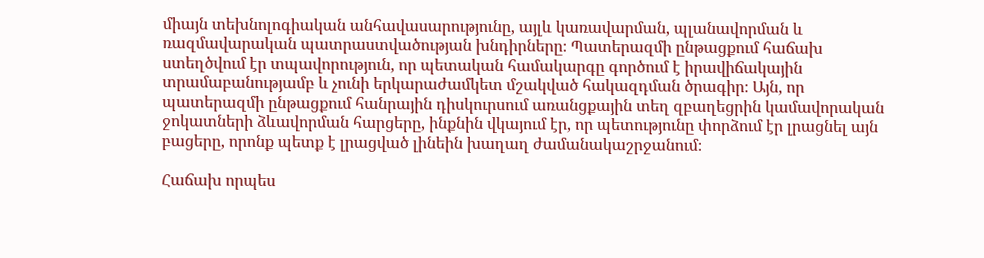միայն տեխնոլոգիական անհավասարությունը, այլև կառավարման, պլանավորման և ռազմավարական պատրաստվածության խնդիրները։ Պատերազմի ընթացքում հաճախ ստեղծվում էր տպավորություն, որ պետական համակարգը գործում է իրավիճակային տրամաբանությամբ և չունի երկարաժամկետ մշակված հակազդման ծրագիր։ Այն, որ պատերազմի ընթացքում հանրային դիսկուրսում առանցքային տեղ զբաղեցրին կամավորական ջոկատների ձևավորման հարցերը, ինքնին վկայում էր, որ պետությունը փորձում էր լրացնել այն բացերը, որոնք պետք է լրացված լինեին խաղաղ ժամանակաշրջանում։

Հաճախ որպես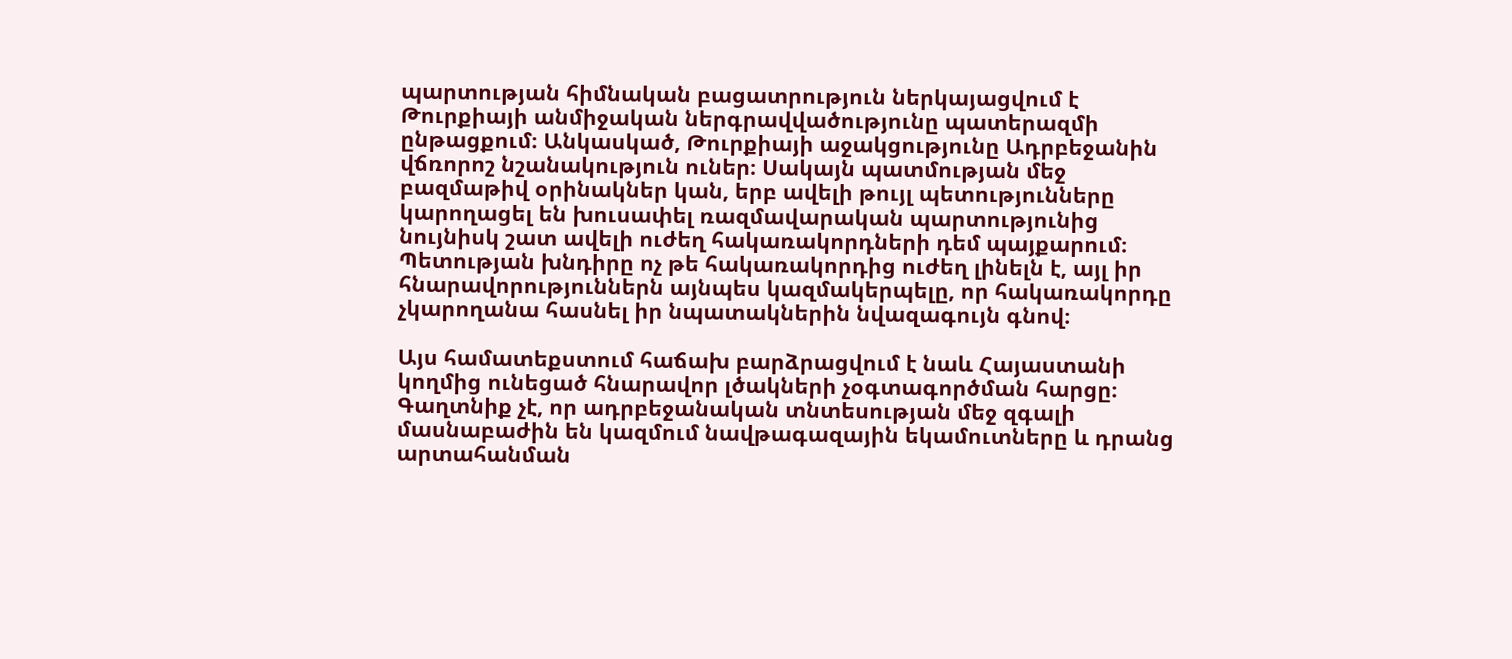պարտության հիմնական բացատրություն ներկայացվում է Թուրքիայի անմիջական ներգրավվածությունը պատերազմի ընթացքում։ Անկասկած, Թուրքիայի աջակցությունը Ադրբեջանին վճռորոշ նշանակություն ուներ։ Սակայն պատմության մեջ բազմաթիվ օրինակներ կան, երբ ավելի թույլ պետությունները կարողացել են խուսափել ռազմավարական պարտությունից նույնիսկ շատ ավելի ուժեղ հակառակորդների դեմ պայքարում։ Պետության խնդիրը ոչ թե հակառակորդից ուժեղ լինելն է, այլ իր հնարավորություններն այնպես կազմակերպելը, որ հակառակորդը չկարողանա հասնել իր նպատակներին նվազագույն գնով։

Այս համատեքստում հաճախ բարձրացվում է նաև Հայաստանի կողմից ունեցած հնարավոր լծակների չօգտագործման հարցը։ Գաղտնիք չէ, որ ադրբեջանական տնտեսության մեջ զգալի մասնաբաժին են կազմում նավթագազային եկամուտները և դրանց արտահանման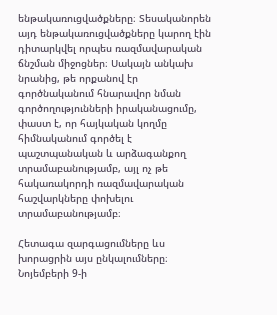ենթակառուցվածքները։ Տեսականորեն այդ ենթակառուցվածքները կարող էին դիտարկվել որպես ռազմավարական ճնշման միջոցներ։ Սակայն անկախ նրանից, թե որքանով էր գործնականում հնարավոր նման գործողությունների իրականացումը, փաստ է, որ հայկական կողմը հիմնականում գործել է պաշտպանական և արձագանքող տրամաբանությամբ, այլ ոչ թե հակառակորդի ռազմավարական հաշվարկները փոխելու տրամաբանությամբ։

Հետագա զարգացումները ևս խորացրին այս ընկալումները։ Նոյեմբերի 9-ի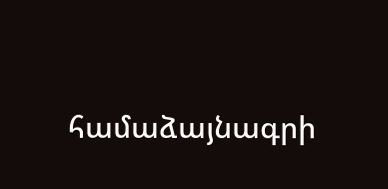համաձայնագրի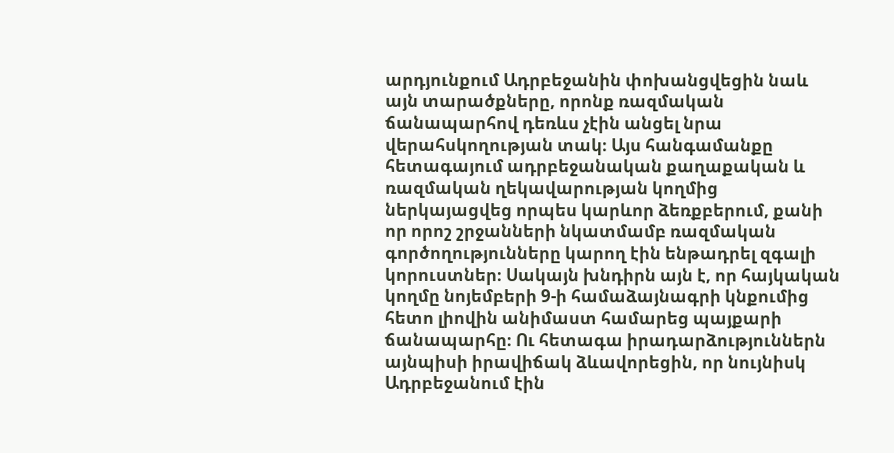արդյունքում Ադրբեջանին փոխանցվեցին նաև այն տարածքները, որոնք ռազմական ճանապարհով դեռևս չէին անցել նրա վերահսկողության տակ։ Այս հանգամանքը հետագայում ադրբեջանական քաղաքական և ռազմական ղեկավարության կողմից ներկայացվեց որպես կարևոր ձեռքբերում, քանի որ որոշ շրջանների նկատմամբ ռազմական գործողությունները կարող էին ենթադրել զգալի կորուստներ։ Սակայն խնդիրն այն է, որ հայկական կողմը նոյեմբերի 9-ի համաձայնագրի կնքումից հետո լիովին անիմաստ համարեց պայքարի ճանապարհը։ Ու հետագա իրադարձություններն այնպիսի իրավիճակ ձևավորեցին, որ նույնիսկ Ադրբեջանում էին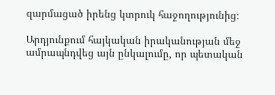զարմացած իրենց կտրուկ հաջողությունից։

Արդյունքում հայկական իրականության մեջ ամրապնդվեց այն ընկալումը, որ պետական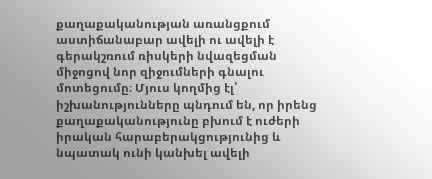քաղաքականության առանցքում աստիճանաբար ավելի ու ավելի է գերակշռում ռիսկերի նվազեցման միջոցով նոր զիջումների գնալու մոտեցումը։ Մյուս կողմից էլ՝ իշխանությունները պնդում են, որ իրենց քաղաքականությունը բխում է ուժերի իրական հարաբերակցությունից և նպատակ ունի կանխել ավելի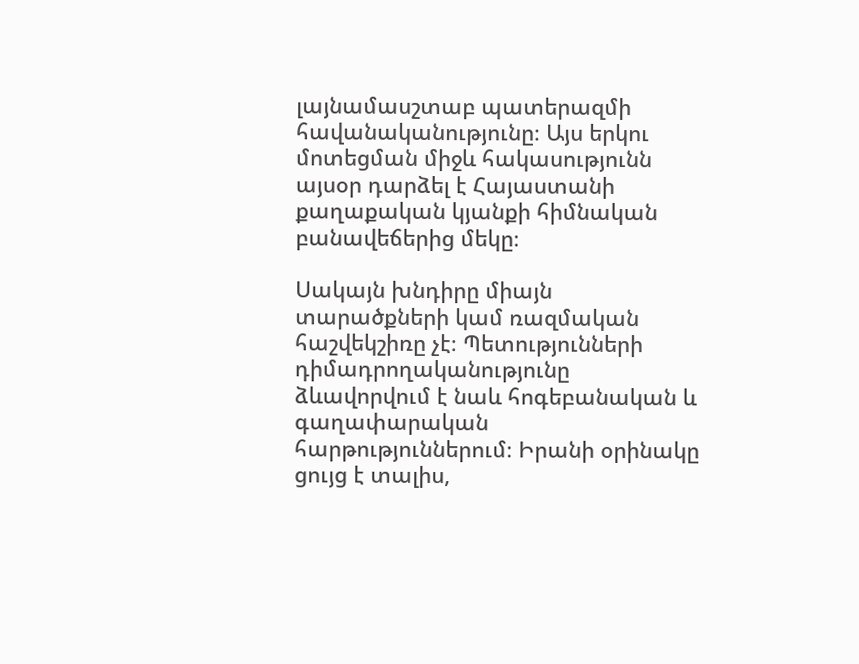լայնամասշտաբ պատերազմի հավանականությունը։ Այս երկու մոտեցման միջև հակասությունն այսօր դարձել է Հայաստանի քաղաքական կյանքի հիմնական բանավեճերից մեկը։

Սակայն խնդիրը միայն տարածքների կամ ռազմական հաշվեկշիռը չէ։ Պետությունների դիմադրողականությունը ձևավորվում է նաև հոգեբանական և գաղափարական հարթություններում։ Իրանի օրինակը ցույց է տալիս,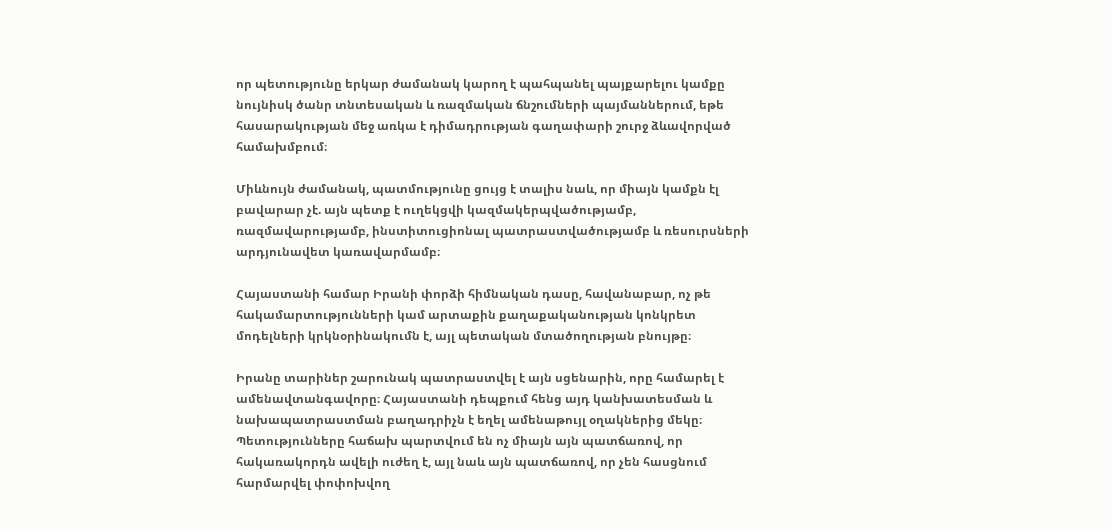որ պետությունը երկար ժամանակ կարող է պահպանել պայքարելու կամքը նույնիսկ ծանր տնտեսական և ռազմական ճնշումների պայմաններում, եթե հասարակության մեջ առկա է դիմադրության գաղափարի շուրջ ձևավորված համախմբում։

Միևնույն ժամանակ, պատմությունը ցույց է տալիս նաև, որ միայն կամքն էլ բավարար չէ. այն պետք է ուղեկցվի կազմակերպվածությամբ, ռազմավարությամբ, ինստիտուցիոնալ պատրաստվածությամբ և ռեսուրսների արդյունավետ կառավարմամբ։

Հայաստանի համար Իրանի փորձի հիմնական դասը, հավանաբար, ոչ թե հակամարտությունների կամ արտաքին քաղաքականության կոնկրետ մոդելների կրկնօրինակումն է, այլ պետական մտածողության բնույթը։

Իրանը տարիներ շարունակ պատրաստվել է այն սցենարին, որը համարել է ամենավտանգավորը։ Հայաստանի դեպքում հենց այդ կանխատեսման և նախապատրաստման բաղադրիչն է եղել ամենաթույլ օղակներից մեկը։ Պետությունները հաճախ պարտվում են ոչ միայն այն պատճառով, որ հակառակորդն ավելի ուժեղ է, այլ նաև այն պատճառով, որ չեն հասցնում հարմարվել փոփոխվող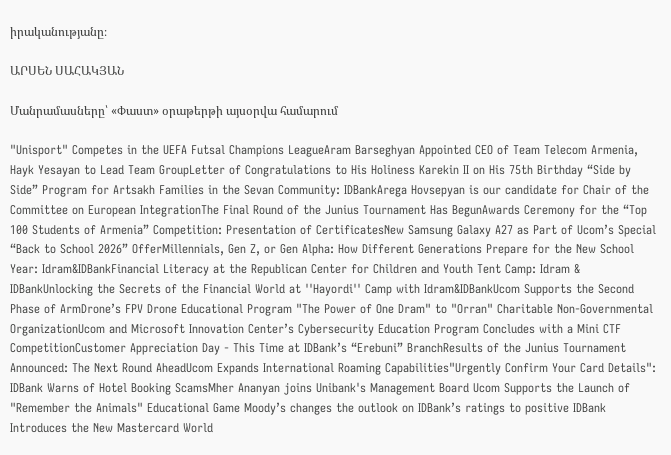իրականությանը։

ԱՐՍԵՆ ՍԱՀԱԿՅԱՆ

Մանրամասները՝ «Փաստ» օրաթերթի այսօրվա համարում

"Unisport" Competes in the UEFA Futsal Champions LeagueAram Barseghyan Appointed CEO of Team Telecom Armenia, Hayk Yesayan to Lead Team GroupLetter of Congratulations to His Holiness Karekin II on His 75th Birthday “Side by Side” Program for Artsakh Families in the Sevan Community: IDBankArega Hovsepyan is our candidate for Chair of the Committee on European IntegrationThe Final Round of the Junius Tournament Has BegunAwards Ceremony for the “Top 100 Students of Armenia” Competition: Presentation of CertificatesNew Samsung Galaxy A27 as Part of Ucom’s Special “Back to School 2026” OfferMillennials, Gen Z, or Gen Alpha: How Different Generations Prepare for the New School Year: Idram&IDBankFinancial Literacy at the Republican Center for Children and Youth Tent Camp: Idram & IDBankUnlocking the Secrets of the Financial World at ''Hayordi'' Camp with Idram&IDBankUcom Supports the Second Phase of ArmDrone’s FPV Drone Educational Program "The Power of One Dram" to "Orran" Charitable Non-Governmental OrganizationUcom and Microsoft Innovation Center’s Cybersecurity Education Program Concludes with a Mini CTF CompetitionCustomer Appreciation Day - This Time at IDBank’s “Erebuni” BranchResults of the Junius Tournament Announced: The Next Round AheadUcom Expands International Roaming Capabilities"Urgently Confirm Your Card Details": IDBank Warns of Hotel Booking ScamsMher Ananyan joins Unibank's Management Board Ucom Supports the Launch of "Remember the Animals" Educational Game Moody’s changes the outlook on IDBank’s ratings to positive IDBank Introduces the New Mastercard World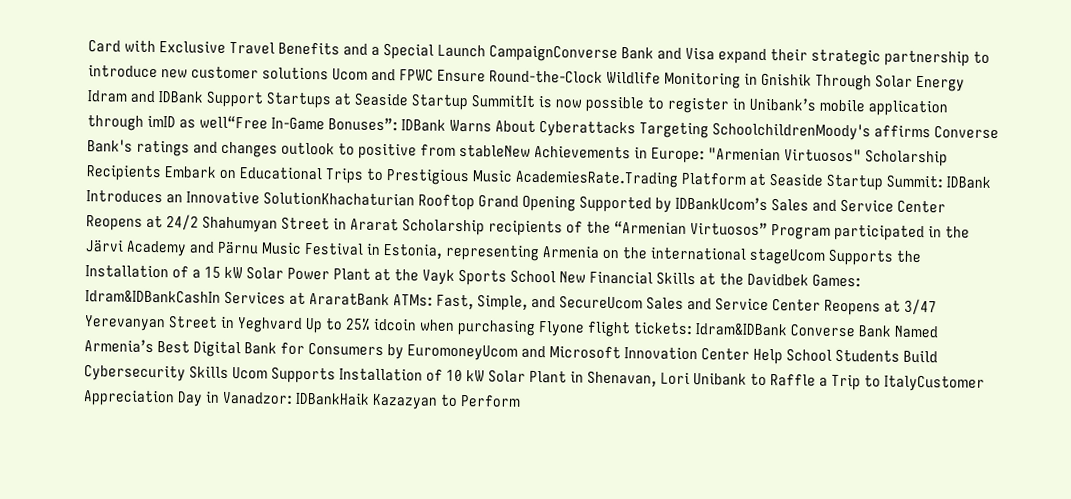Card with Exclusive Travel Benefits and a Special Launch CampaignConverse Bank and Visa expand their strategic partnership to introduce new customer solutions Ucom and FPWC Ensure Round-the-Clock Wildlife Monitoring in Gnishik Through Solar Energy Idram and IDBank Support Startups at Seaside Startup SummitIt is now possible to register in Unibank’s mobile application through imID as well“Free In-Game Bonuses”: IDBank Warns About Cyberattacks Targeting SchoolchildrenMoody's affirms Converse Bank's ratings and changes outlook to positive from stableNew Achievements in Europe: "Armenian Virtuosos" Scholarship Recipients Embark on Educational Trips to Prestigious Music AcademiesRate.Trading Platform at Seaside Startup Summit: IDBank Introduces an Innovative SolutionKhachaturian Rooftop Grand Opening Supported by IDBankUcom’s Sales and Service Center Reopens at 24/2 Shahumyan Street in Ararat Scholarship recipients of the “Armenian Virtuosos” Program participated in the Järvi Academy and Pärnu Music Festival in Estonia, representing Armenia on the international stageUcom Supports the Installation of a 15 kW Solar Power Plant at the Vayk Sports School New Financial Skills at the Davidbek Games: Idram&IDBankCashIn Services at AraratBank ATMs: Fast, Simple, and SecureUcom Sales and Service Center Reopens at 3/47 Yerevanyan Street in Yeghvard Up to 25% idcoin when purchasing Flyone flight tickets: Idram&IDBank Converse Bank Named Armenia’s Best Digital Bank for Consumers by EuromoneyUcom and Microsoft Innovation Center Help School Students Build Cybersecurity Skills Ucom Supports Installation of 10 kW Solar Plant in Shenavan, Lori Unibank to Raffle a Trip to ItalyCustomer Appreciation Day in Vanadzor: IDBankHaik Kazazyan to Perform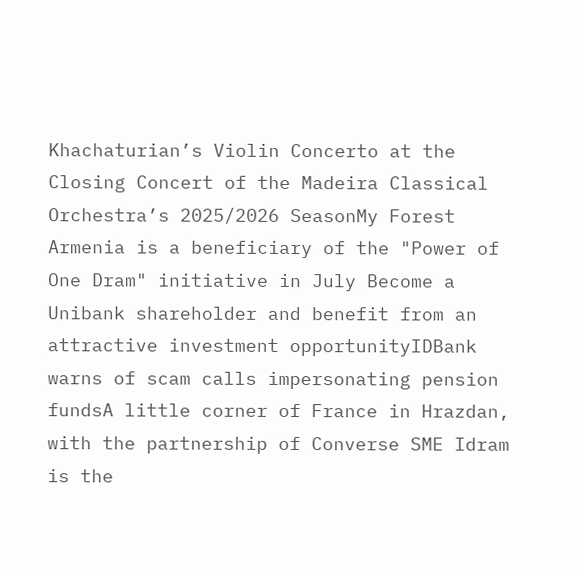Khachaturian’s Violin Concerto at the Closing Concert of the Madeira Classical Orchestra’s 2025/2026 SeasonMy Forest Armenia is a beneficiary of the "Power of One Dram" initiative in July Become a Unibank shareholder and benefit from an attractive investment opportunityIDBank warns of scam calls impersonating pension fundsA little corner of France in Hrazdan, with the partnership of Converse SME Idram is the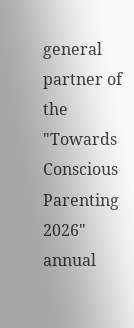general partner of the "Towards Conscious Parenting 2026" annual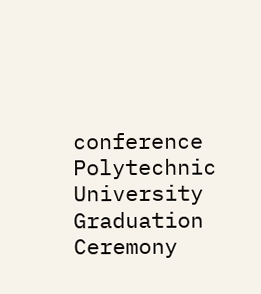conference Polytechnic University Graduation Ceremony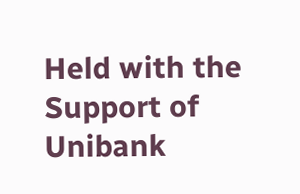Held with the Support of Unibank